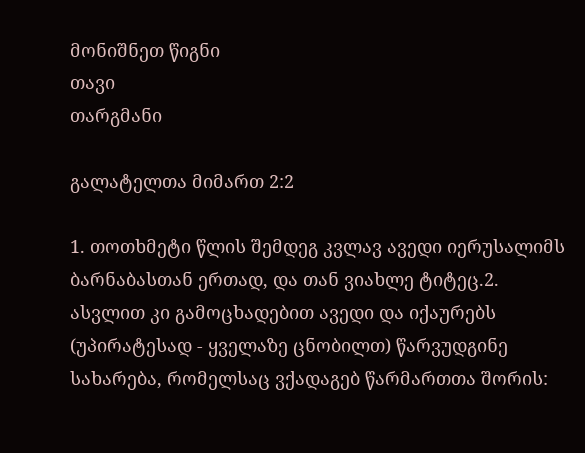მონიშნეთ წიგნი
თავი
თარგმანი

გალატელთა მიმართ 2:2

1. თოთხმეტი წლის შემდეგ კვლავ ავედი იერუსალიმს ბარნაბასთან ერთად, და თან ვიახლე ტიტეც.2. ასვლით კი გამოცხადებით ავედი და იქაურებს (უპირატესად - ყველაზე ცნობილთ) წარვუდგინე სახარება, რომელსაც ვქადაგებ წარმართთა შორის: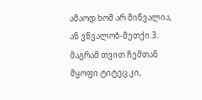ამაოდ ხომ არ მიწვალია, ან ვწვალობ-მეთქი.3. მაგრამ თვით ჩემთან მყოფი ტიტეც კი,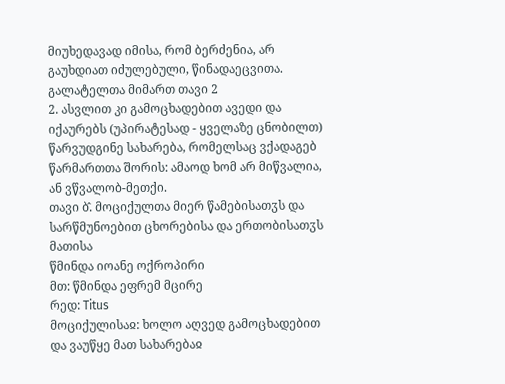მიუხედავად იმისა, რომ ბერძენია, არ გაუხდიათ იძულებული, წინადაეცვითა.
გალატელთა მიმართ თავი 2
2. ასვლით კი გამოცხადებით ავედი და იქაურებს (უპირატესად - ყველაზე ცნობილთ) წარვუდგინე სახარება, რომელსაც ვქადაგებ წარმართთა შორის: ამაოდ ხომ არ მიწვალია, ან ვწვალობ-მეთქი.
თავი ბ̂. მოციქულთა მიერ წამებისათჳს და სარწმუნოებით ცხორებისა და ერთობისათჳს მათისა
წმინდა იოანე ოქროპირი
მთ: წმინდა ეფრემ მცირე
რედ: Titus
მოციქულისაჲ: ხოლო აღვედ გამოცხადებით და ვაუწყე მათ სახარებაჲ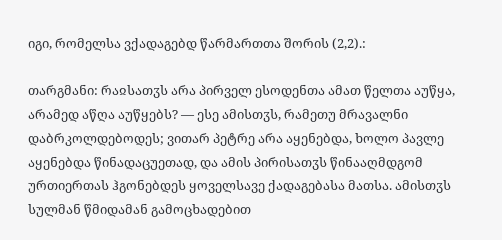იგი, რომელსა ვქადაგებდ წარმართთა შორის (2,2).:

თარგმანი: რაჲსათჳს არა პირველ ესოდენთა ამათ წელთა აუწყა, არამედ აწღა აუწყებს? — ესე ამისთჳს, რამეთუ მრავალნი დაბრკოლდებოდეს; ვითარ პეტრე არა აყენებდა, ხოლო პავლე აყენებდა წინადაცუეთად, და ამის პირისათჳს წინააღმდგომ ურთიერთას ჰგონებდეს ყოველსავე ქადაგებასა მათსა. ამისთჳს სულმან წმიდამან გამოცხადებით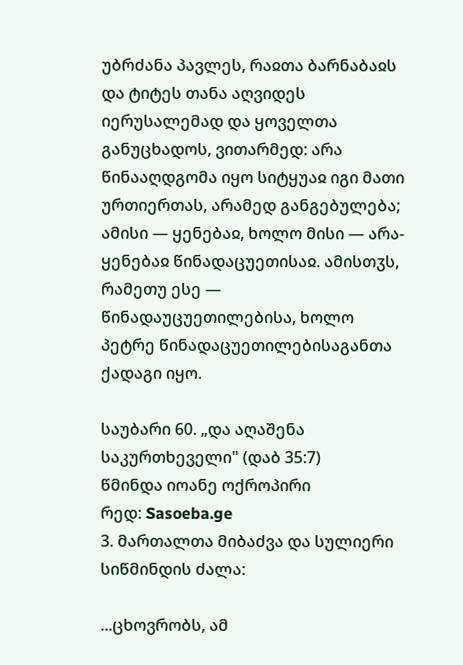უბრძანა პავლეს, რაჲთა ბარნაბაჲს და ტიტეს თანა აღვიდეს იერუსალემად და ყოველთა განუცხადოს, ვითარმედ: არა წინააღდგომა იყო სიტყუაჲ იგი მათი ურთიერთას, არამედ განგებულება; ამისი — ყენებაჲ, ხოლო მისი — არა-ყენებაჲ წინადაცუეთისაჲ. ამისთჳს, რამეთუ ესე — წინადაუცუეთილებისა, ხოლო პეტრე წინადაცუეთილებისაგანთა ქადაგი იყო.

საუბარი 60. „და აღაშენა საკურთხეველი" (დაბ 35:7)
წმინდა იოანე ოქროპირი
რედ: Sasoeba.ge
3. მართალთა მიბაძვა და სულიერი სიწმინდის ძალა:

...ცხოვრობს, ამ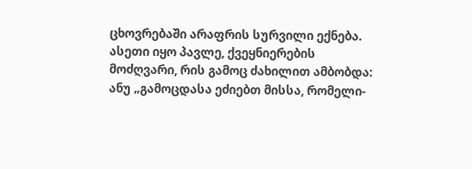ცხოვრებაში არაფრის სურვილი ექნება. ასეთი იყო პავლე, ქვეყნიერების მოძღვარი, რის გამოც ძახილით ამბობდა: ანუ „გამოცდასა ეძიებთ მისსა, რომელი-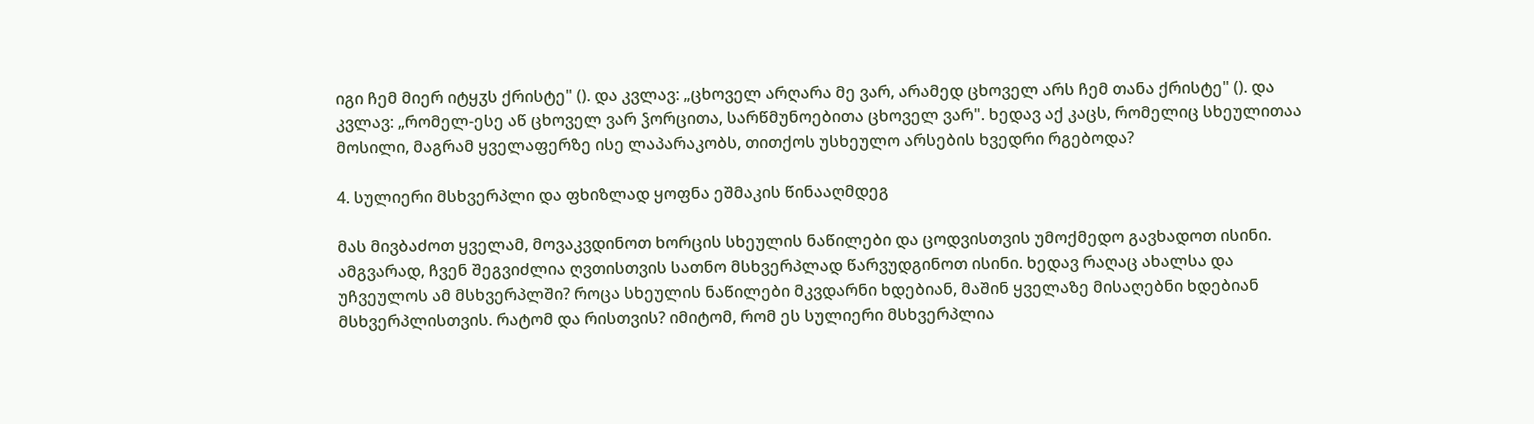იგი ჩემ მიერ იტყჳს ქრისტე" (). და კვლავ: „ცხოველ არღარა მე ვარ, არამედ ცხოველ არს ჩემ თანა ქრისტე" (). და კვლავ: „რომელ-ესე აწ ცხოველ ვარ ჴორცითა, სარწმუნოებითა ცხოველ ვარ". ხედავ აქ კაცს, რომელიც სხეულითაა მოსილი, მაგრამ ყველაფერზე ისე ლაპარაკობს, თითქოს უსხეულო არსების ხვედრი რგებოდა?

4. სულიერი მსხვერპლი და ფხიზლად ყოფნა ეშმაკის წინააღმდეგ

მას მივბაძოთ ყველამ, მოვაკვდინოთ ხორცის სხეულის ნაწილები და ცოდვისთვის უმოქმედო გავხადოთ ისინი. ამგვარად, ჩვენ შეგვიძლია ღვთისთვის სათნო მსხვერპლად წარვუდგინოთ ისინი. ხედავ რაღაც ახალსა და უჩვეულოს ამ მსხვერპლში? როცა სხეულის ნაწილები მკვდარნი ხდებიან, მაშინ ყველაზე მისაღებნი ხდებიან მსხვერპლისთვის. რატომ და რისთვის? იმიტომ, რომ ეს სულიერი მსხვერპლია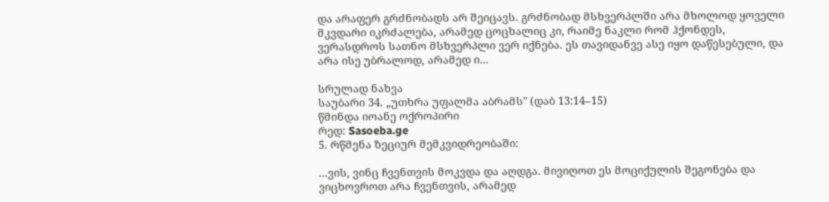და არაფერ გრძნობადს არ შეიცავს. გრძნობად მსხვერპლში არა მხოლოდ ყოველი მკვდარი იკრძალება, არამედ ცოცხალიც კი, რაიმე ნაკლი რომ ჰქონდეს, ვერასდროს სათნო მსხვერპლი ვერ იქნება. ეს თავიდანვე ასე იყო დაწესებული, და არა ისე უბრალოდ, არამედ ი...

სრულად ნახვა
საუბარი 34. „უთხრა უფალმა აბრამს" (დაბ 13:14–15)
წმინდა იოანე ოქროპირი
რედ: Sasoeba.ge
5. რწმენა ზეციურ მემკვიდრეობაში:

...ვის, ვინც ჩვენთვის მოკვდა და აღდგა. მივიღოთ ეს მოციქულის შეგონება და ვიცხოვროთ არა ჩვენთვის, არამედ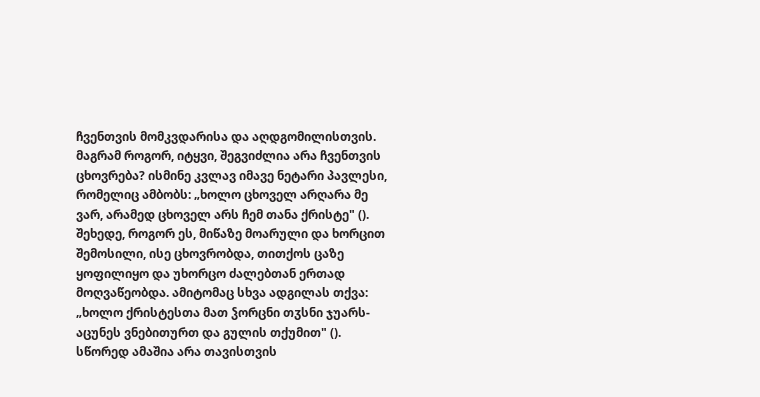ჩვენთვის მომკვდარისა და აღდგომილისთვის. მაგრამ როგორ, იტყვი, შეგვიძლია არა ჩვენთვის ცხოვრება? ისმინე კვლავ იმავე ნეტარი პავლესი, რომელიც ამბობს: „ხოლო ცხოველ არღარა მე ვარ, არამედ ცხოველ არს ჩემ თანა ქრისტე" (). შეხედე, როგორ ეს, მიწაზე მოარული და ხორცით შემოსილი, ისე ცხოვრობდა, თითქოს ცაზე ყოფილიყო და უხორცო ძალებთან ერთად მოღვაწეობდა. ამიტომაც სხვა ადგილას თქვა: „ხოლო ქრისტესთა მათ ჴორცნი თჳსნი ჯუარს-აცუნეს ვნებითურთ და გულის თქუმით" (). სწორედ ამაშია არა თავისთვის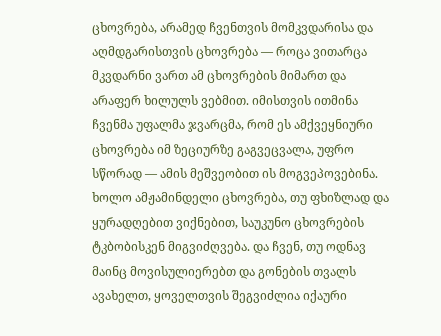ცხოვრება, არამედ ჩვენთვის მომკვდარისა და აღმდგარისთვის ცხოვრება — როცა ვითარცა მკვდარნი ვართ ამ ცხოვრების მიმართ და არაფერ ხილულს ვებმით. იმისთვის ითმინა ჩვენმა უფალმა ჯვარცმა, რომ ეს ამქვეყნიური ცხოვრება იმ ზეციურზე გაგვეცვალა, უფრო სწორად — ამის მეშვეობით ის მოგვეპოვებინა. ხოლო ამჟამინდელი ცხოვრება, თუ ფხიზლად და ყურადღებით ვიქნებით, საუკუნო ცხოვრების ტკბობისკენ მიგვიძღვება. და ჩვენ, თუ ოდნავ მაინც მოვისულიერებთ და გონების თვალს ავახელთ, ყოველთვის შეგვიძლია იქაური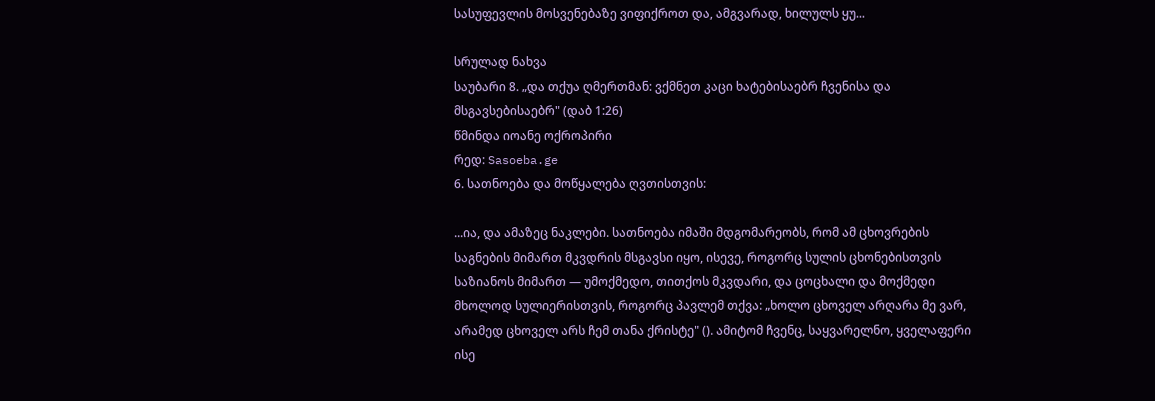სასუფევლის მოსვენებაზე ვიფიქროთ და, ამგვარად, ხილულს ყუ...

სრულად ნახვა
საუბარი 8. „და თქუა ღმერთმან: ვქმნეთ კაცი ხატებისაებრ ჩვენისა და მსგავსებისაებრ" (დაბ 1:26)
წმინდა იოანე ოქროპირი
რედ: Sasoeba.ge
6. სათნოება და მოწყალება ღვთისთვის:

...ია, და ამაზეც ნაკლები. სათნოება იმაში მდგომარეობს, რომ ამ ცხოვრების საგნების მიმართ მკვდრის მსგავსი იყო, ისევე, როგორც სულის ცხონებისთვის საზიანოს მიმართ — უმოქმედო, თითქოს მკვდარი, და ცოცხალი და მოქმედი მხოლოდ სულიერისთვის, როგორც პავლემ თქვა: „ხოლო ცხოველ არღარა მე ვარ, არამედ ცხოველ არს ჩემ თანა ქრისტე" (). ამიტომ ჩვენც, საყვარელნო, ყველაფერი ისე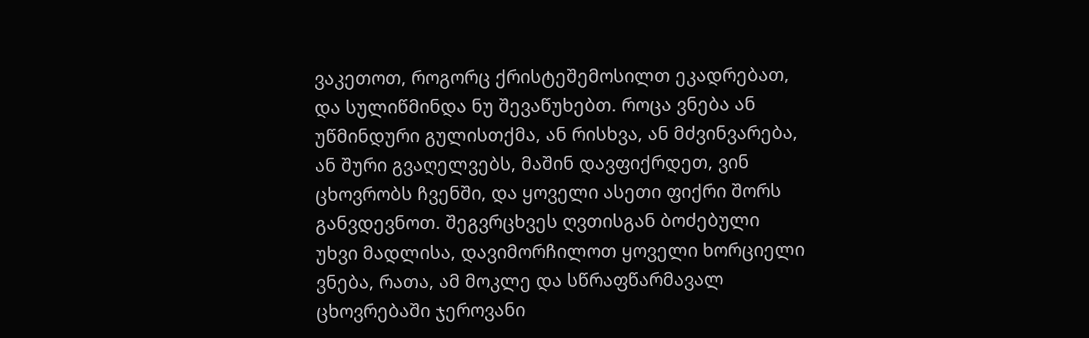ვაკეთოთ, როგორც ქრისტეშემოსილთ ეკადრებათ, და სულიწმინდა ნუ შევაწუხებთ. როცა ვნება ან უწმინდური გულისთქმა, ან რისხვა, ან მძვინვარება, ან შური გვაღელვებს, მაშინ დავფიქრდეთ, ვინ ცხოვრობს ჩვენში, და ყოველი ასეთი ფიქრი შორს განვდევნოთ. შეგვრცხვეს ღვთისგან ბოძებული უხვი მადლისა, დავიმორჩილოთ ყოველი ხორციელი ვნება, რათა, ამ მოკლე და სწრაფწარმავალ ცხოვრებაში ჯეროვანი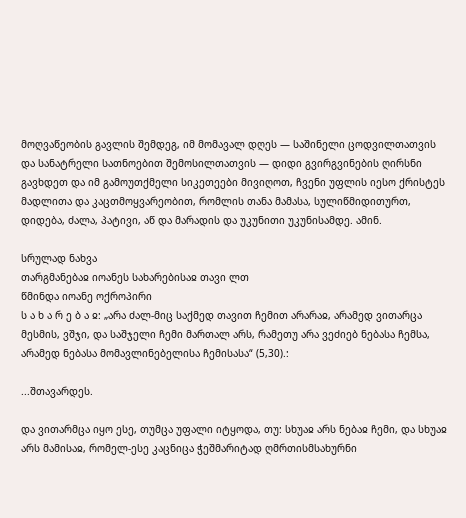მოღვაწეობის გავლის შემდეგ, იმ მომავალ დღეს — საშინელი ცოდვილთათვის და სანატრელი სათნოებით შემოსილთათვის — დიდი გვირგვინების ღირსნი გავხდეთ და იმ გამოუთქმელი სიკეთეები მივიღოთ, ჩვენი უფლის იესო ქრისტეს მადლითა და კაცთმოყვარეობით, რომლის თანა მამასა, სულიწმიდითურთ, დიდება, ძალა, პატივი, აწ და მარადის და უკუნითი უკუნისამდე. ამინ.

სრულად ნახვა
თარგმანებაჲ იოანეს სახარებისაჲ თავი ლთ
წმინდა იოანე ოქროპირი
ს ა ხ ა რ ე ბ ა ჲ: „არა ძალ-მიც საქმედ თავით ჩემით არარაჲ, არამედ ვითარცა მესმის, ვშჯი, და საშჯელი ჩემი მართალ არს, რამეთუ არა ვეძიებ ნებასა ჩემსა, არამედ ნებასა მომავლინებელისა ჩემისასა“ (5,30).:

...შთავარდეს.

და ვითარმცა იყო ესე, თუმცა უფალი იტყოდა, თუ: სხუაჲ არს ნებაჲ ჩემი, და სხუაჲ არს მამისაჲ, რომელ-ესე კაცნიცა ჭეშმარიტად ღმრთისმსახურნი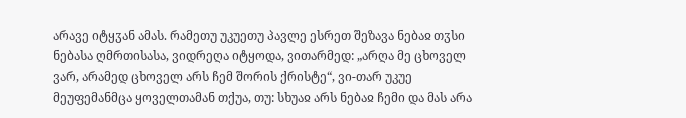არავე იტყჳან ამას. რამეთუ უკუეთუ პავლე ესრეთ შეზავა ნებაჲ თჳსი ნებასა ღმრთისასა, ვიდრეღა იტყოდა, ვითარმედ: „არღა მე ცხოველ ვარ, არამედ ცხოველ არს ჩემ შორის ქრისტე“, ვი-თარ უკუე მეუფემანმცა ყოველთამან თქუა, თუ: სხუაჲ არს ნებაჲ ჩემი და მას არა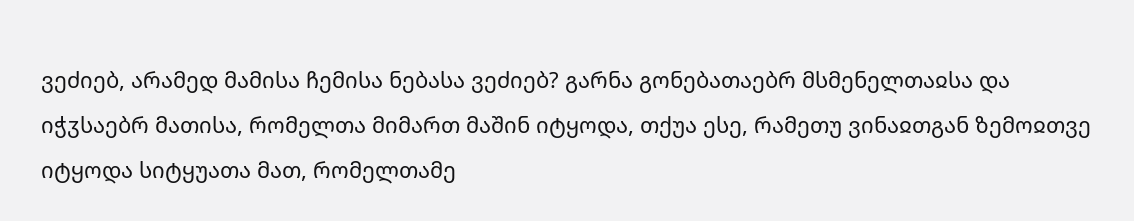ვეძიებ, არამედ მამისა ჩემისა ნებასა ვეძიებ? გარნა გონებათაებრ მსმენელთაჲსა და იჭჳსაებრ მათისა, რომელთა მიმართ მაშინ იტყოდა, თქუა ესე, რამეთუ ვინაჲთგან ზემოჲთვე იტყოდა სიტყუათა მათ, რომელთამე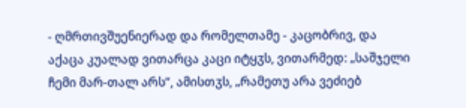- ღმრთივშუენიერად და რომელთამე - კაცობრივ, და აქაცა კუალად ვითარცა კაცი იტყჳს, ვითარმედ: „საშჯელი ჩემი მარ-თალ არს“, ამისთჳს, „რამეთუ არა ვეძიებ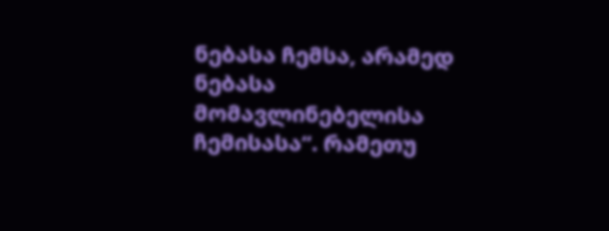ნებასა ჩემსა, არამედ ნებასა მომავლინებელისა ჩემისასა“. რამეთუ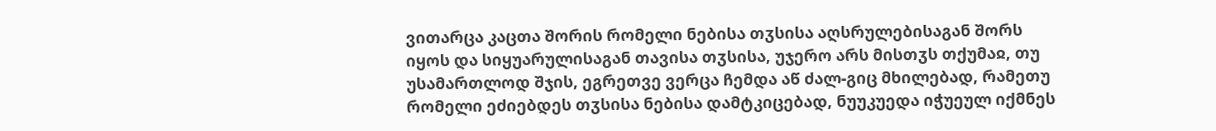ვითარცა კაცთა შორის რომელი ნებისა თჳსისა აღსრულებისაგან შორს იყოს და სიყუარულისაგან თავისა თჳსისა, უჯერო არს მისთჳს თქუმაჲ, თუ უსამართლოდ შჯის, ეგრეთვე ვერცა ჩემდა აწ ძალ-გიც მხილებად, რამეთუ რომელი ეძიებდეს თჳსისა ნებისა დამტკიცებად, ნუუკუედა იჭუეულ იქმნეს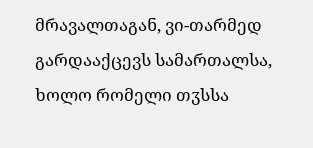მრავალთაგან, ვი-თარმედ გარდააქცევს სამართალსა, ხოლო რომელი თჳსსა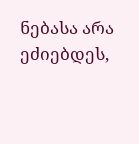ნებასა არა ეძიებდეს,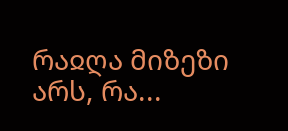რაჲღა მიზეზი არს, რა...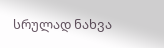სრულად ნახვა